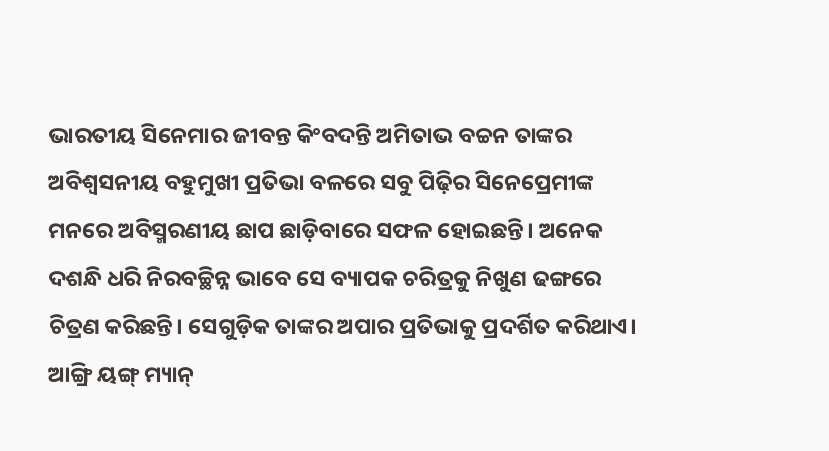ଭାରତୀୟ ସିନେମାର ଜୀବନ୍ତ କିଂବଦନ୍ତି ଅମିତାଭ ବଚ୍ଚନ ତାଙ୍କର ଅବିଶ୍ୱସନୀୟ ବହୁମୁଖୀ ପ୍ରତିଭା ବଳରେ ସବୁ ପିଢ଼ିର ସିନେପ୍ରେମୀଙ୍କ ମନରେ ଅବିସ୍ମରଣୀୟ ଛାପ ଛାଡ଼ିବାରେ ସଫଳ ହୋଇଛନ୍ତି। ଅନେକ ଦଶନ୍ଧି ଧରି ନିରବଚ୍ଛିନ୍ନ ଭାବେ ସେ ବ୍ୟାପକ ଚରିତ୍ରକୁ ନିଖୁଣ ଢଙ୍ଗରେ ଚିତ୍ରଣ କରିଛନ୍ତି। ସେଗୁଡ଼ିକ ତାଙ୍କର ଅପାର ପ୍ରତିଭାକୁ ପ୍ରଦର୍ଶିତ କରିଥାଏ।
ଆଙ୍ଗ୍ରି ୟଙ୍ଗ୍ ମ୍ୟାନ୍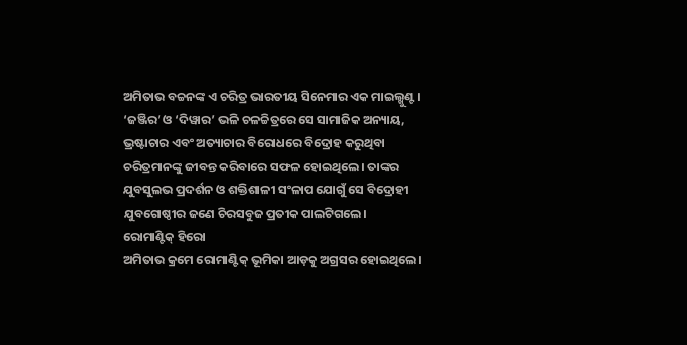ଅମିତାଭ ବଚ୍ଚନଙ୍କ ଏ ଚରିତ୍ର ଭାରତୀୟ ସିନେମାର ଏକ ମାଇଲ୍ଖୁଣ୍ଟ। ‘ଜଞ୍ଜିର’ ଓ ‘ଦିୱାର’ ଭଳି ଚଳଚ୍ଚିତ୍ରରେ ସେ ସାମାଜିକ ଅନ୍ୟାୟ, ଭ୍ରଷ୍ଟାଚାର ଏବଂ ଅତ୍ୟାଚାର ବିରୋଧରେ ବିଦ୍ରୋହ କରୁଥିବା ଚରିତ୍ରମାନଙ୍କୁ ଜୀବନ୍ତ କରିବାରେ ସଫଳ ହୋଇଥିଲେ। ତାଙ୍କର ଯୁବସୁଲଭ ପ୍ରଦର୍ଶନ ଓ ଶକ୍ତିଶାଳୀ ସଂଳାପ ଯୋଗୁଁ ସେ ବିଦ୍ରୋହୀ ଯୁବଗୋଷ୍ଠୀର ଜଣେ ଚିରସବୁଜ ପ୍ରତୀକ ପାଲଟିଗଲେ।
ରୋମାଣ୍ଟିକ୍ ହିରୋ
ଅମିତାଭ କ୍ରମେ ରୋମାଣ୍ଟିକ୍ ଭୂମିକା ଆଡ଼କୁ ଅଗ୍ରସର ହୋଇଥିଲେ।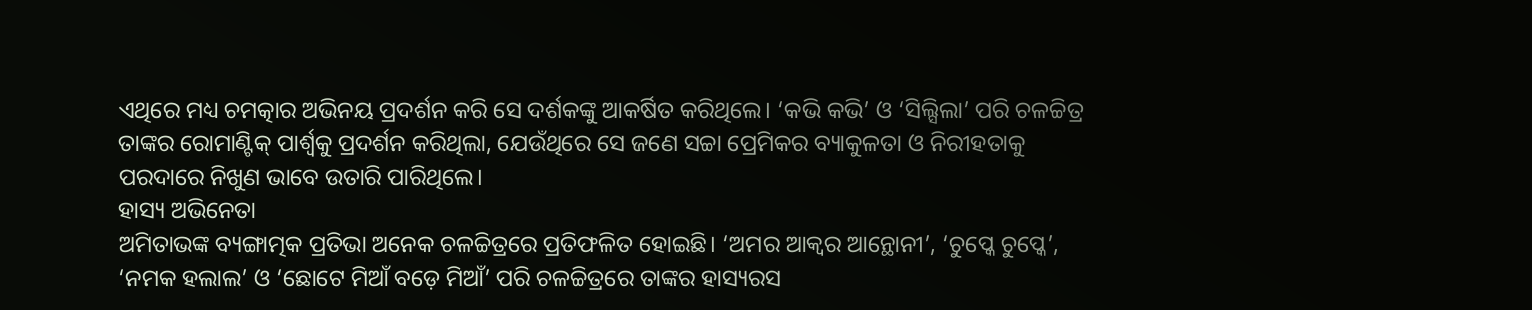ଏଥିରେ ମଧ୍ୟ ଚମତ୍କାର ଅଭିନୟ ପ୍ରଦର୍ଶନ କରି ସେ ଦର୍ଶକଙ୍କୁ ଆକର୍ଷିତ କରିଥିଲେ। ‘କଭି କଭି’ ଓ ‘ସିଲ୍ସିଲା’ ପରି ଚଳଚ୍ଚିତ୍ର ତାଙ୍କର ରୋମାଣ୍ଟିକ୍ ପାର୍ଶ୍ୱକୁ ପ୍ରଦର୍ଶନ କରିଥିଲା, ଯେଉଁଥିରେ ସେ ଜଣେ ସଚ୍ଚା ପ୍ରେମିକର ବ୍ୟାକୁଳତା ଓ ନିରୀହତାକୁ ପରଦାରେ ନିଖୁଣ ଭାବେ ଉତାରି ପାରିଥିଲେ।
ହାସ୍ୟ ଅଭିନେତା
ଅମିତାଭଙ୍କ ବ୍ୟଙ୍ଗାତ୍ମକ ପ୍ରତିଭା ଅନେକ ଚଳଚ୍ଚିତ୍ରରେ ପ୍ରତିଫଳିତ ହୋଇଛି। ‘ଅମର ଆକ୍ବର ଆନ୍ଥୋନୀ’, ‘ଚୁପ୍କେ ଚୁପ୍କେ’, ‘ନମକ ହଲାଲ’ ଓ ‘ଛୋଟେ ମିଆଁ ବଡ଼େ ମିଆଁ’ ପରି ଚଳଚ୍ଚିତ୍ରରେ ତାଙ୍କର ହାସ୍ୟରସ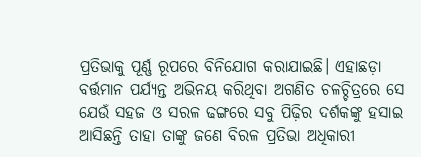ପ୍ରତିଭାକୁ ପୂର୍ଣ୍ଣ ରୂପରେ ବିନିଯୋଗ କରାଯାଇଛି। ଏହାଛଡ଼ା ବର୍ତ୍ତମାନ ପର୍ଯ୍ୟନ୍ତ ଅଭିନୟ କରିଥିବା ଅଗଣିତ ଚଳଚ୍ଚିତ୍ରରେ ସେ ଯେଉଁ ସହଜ ଓ ସରଳ ଢଙ୍ଗରେ ସବୁ ପିଢ଼ିର ଦର୍ଶକଙ୍କୁ ହସାଇ ଆସିଛନ୍ତି ତାହା ତାଙ୍କୁ ଜଣେ ବିରଳ ପ୍ରତିଭା ଅଧିକାରୀ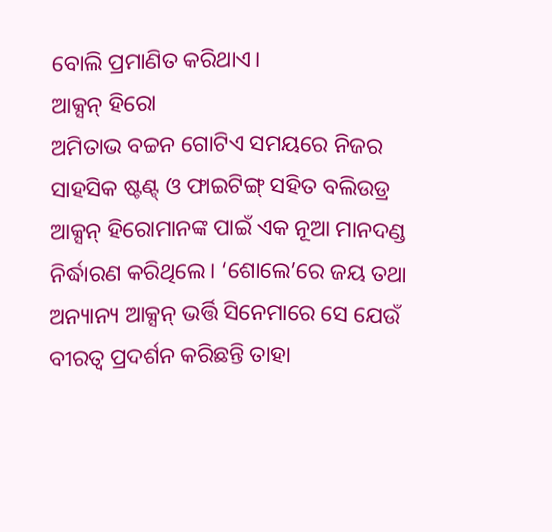ବୋଲି ପ୍ରମାଣିତ କରିଥାଏ।
ଆକ୍ସନ୍ ହିରୋ
ଅମିତାଭ ବଚ୍ଚନ ଗୋଟିଏ ସମୟରେ ନିଜର ସାହସିକ ଷ୍ଟଣ୍ଟ୍ ଓ ଫାଇଟିଙ୍ଗ୍ ସହିତ ବଲିଉଡ୍ର ଆକ୍ସନ୍ ହିରୋମାନଙ୍କ ପାଇଁ ଏକ ନୂଆ ମାନଦଣ୍ଡ ନିର୍ଦ୍ଧାରଣ କରିଥିଲେ। ‘ଶୋଲେ’ରେ ଜୟ ତଥା ଅନ୍ୟାନ୍ୟ ଆକ୍ସନ୍ ଭର୍ତ୍ତି ସିନେମାରେ ସେ ଯେଉଁ ବୀରତ୍ୱ ପ୍ରଦର୍ଶନ କରିଛନ୍ତି ତାହା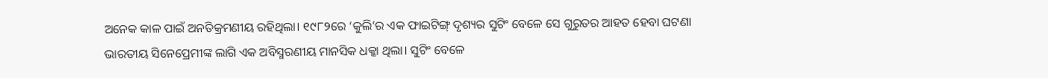ଅନେକ କାଳ ପାଇଁ ଅନତିକ୍ରମଣୀୟ ରହିଥିଲା। ୧୯୮୨ରେ ‘କୁଲି’ର ଏକ ଫାଇଟିଙ୍ଗ୍ ଦୃଶ୍ୟର ସୁଟିଂ ବେଳେ ସେ ଗୁରୁତର ଆହତ ହେବା ଘଟଣା ଭାରତୀୟ ସିନେପ୍ରେମୀଙ୍କ ଲାଗି ଏକ ଅବିସ୍ମରଣୀୟ ମାନସିକ ଧକ୍କା ଥିଲା। ସୁଟିଂ ବେଳେ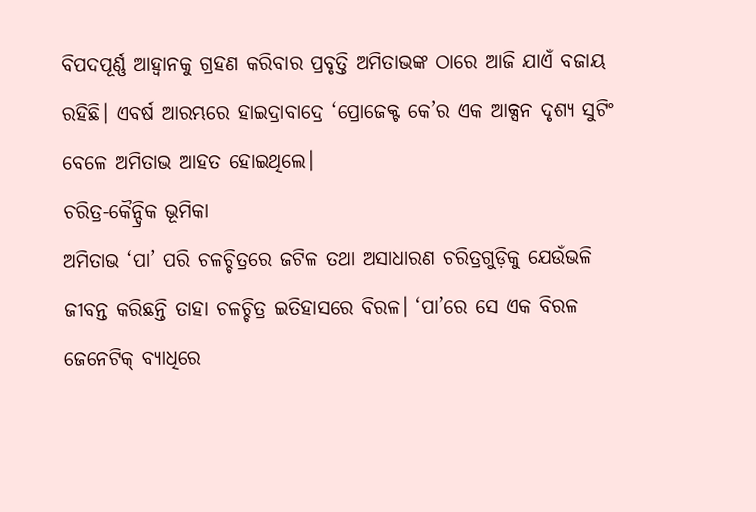ବିପଦପୂର୍ଣ୍ଣ ଆହ୍ବାନକୁ ଗ୍ରହଣ କରିବାର ପ୍ରବୃତ୍ତି ଅମିତାଭଙ୍କ ଠାରେ ଆଜି ଯାଏଁ ବଜାୟ ରହିଛି। ଏବର୍ଷ ଆରମ୍ଭରେ ହାଇଦ୍ରାବାଦ୍ରେ ‘ପ୍ରୋଜେକ୍ଟ କେ’ର ଏକ ଆକ୍ସନ ଦୃଶ୍ୟ ସୁଟିଂ ବେଳେ ଅମିତାଭ ଆହତ ହୋଇଥିଲେ।
ଚରିତ୍ର-କୈନ୍ଦ୍ରିକ ଭୂମିକା
ଅମିତାଭ ‘ପା’ ପରି ଚଳଚ୍ଚିତ୍ରରେ ଜଟିଳ ତଥା ଅସାଧାରଣ ଚରିତ୍ରଗୁଡ଼ିକୁ ଯେଉଁଭଳି ଜୀବନ୍ତ କରିଛନ୍ତି ତାହା ଚଳଚ୍ଚିତ୍ର ଇତିହାସରେ ବିରଳ। ‘ପା’ରେ ସେ ଏକ ବିରଳ ଜେନେଟିକ୍ ବ୍ୟାଧିରେ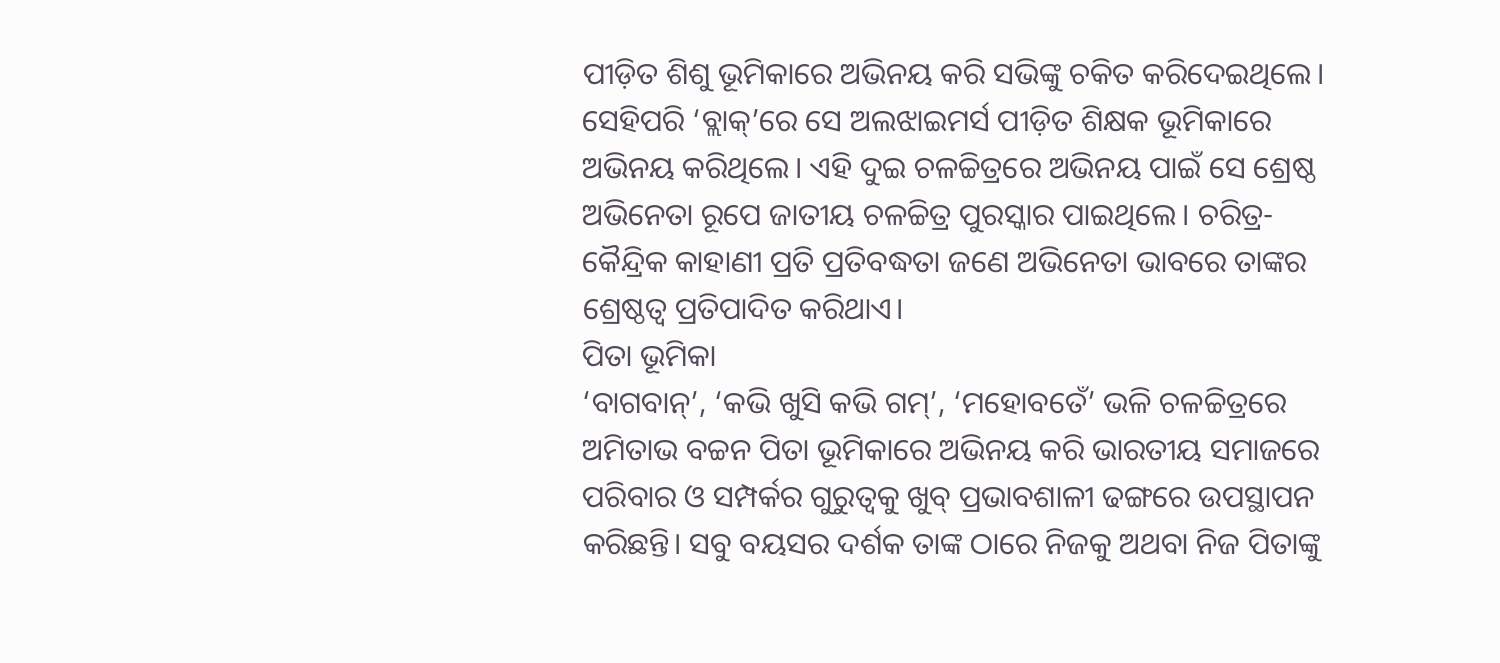ପୀଡ଼ିତ ଶିଶୁ ଭୂମିକାରେ ଅଭିନୟ କରି ସଭିଙ୍କୁ ଚକିତ କରିଦେଇଥିଲେ। ସେହିପରି ‘ବ୍ଲାକ୍’ରେ ସେ ଅଲଝାଇମର୍ସ ପୀଡ଼ିତ ଶିକ୍ଷକ ଭୂମିକାରେ ଅଭିନୟ କରିଥିଲେ। ଏହି ଦୁଇ ଚଳଚ୍ଚିତ୍ରରେ ଅଭିନୟ ପାଇଁ ସେ ଶ୍ରେଷ୍ଠ ଅଭିନେତା ରୂପେ ଜାତୀୟ ଚଳଚ୍ଚିତ୍ର ପୁରସ୍କାର ପାଇଥିଲେ। ଚରିତ୍ର-କୈନ୍ଦ୍ରିକ କାହାଣୀ ପ୍ରତି ପ୍ରତିବଦ୍ଧତା ଜଣେ ଅଭିନେତା ଭାବରେ ତାଙ୍କର ଶ୍ରେଷ୍ଠତ୍ବ ପ୍ରତିପାଦିତ କରିଥାଏ।
ପିତା ଭୂମିକା
‘ବାଗବାନ୍’, ‘କଭି ଖୁସି କଭି ଗମ୍’, ‘ମହୋବତେଁ’ ଭଳି ଚଳଚ୍ଚିତ୍ରରେ ଅମିତାଭ ବଚ୍ଚନ ପିତା ଭୂମିକାରେ ଅଭିନୟ କରି ଭାରତୀୟ ସମାଜରେ ପରିବାର ଓ ସମ୍ପର୍କର ଗୁରୁତ୍ୱକୁ ଖୁବ୍ ପ୍ରଭାବଶାଳୀ ଢଙ୍ଗରେ ଉପସ୍ଥାପନ କରିଛନ୍ତି। ସବୁ ବୟସର ଦର୍ଶକ ତାଙ୍କ ଠାରେ ନିଜକୁ ଅଥବା ନିଜ ପିତାଙ୍କୁ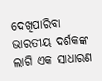ଦେଖିପାରିବା ଭାରତୀୟ ଦର୍ଶକଙ୍କ ଲାଗି ଏକ ସାଧାରଣ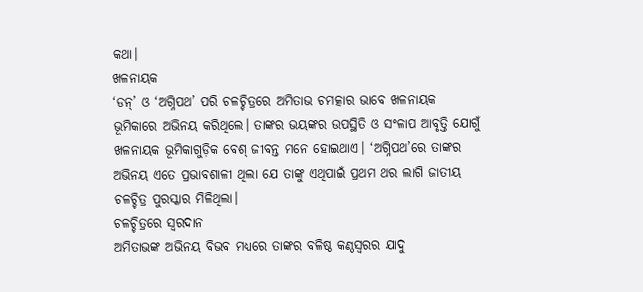କଥା।
ଖଳନାୟକ
‘ଡନ୍’ ଓ ‘ଅଗ୍ନିପଥ’ ପରି ଚଳଚ୍ଚିତ୍ରରେ ଅମିତାଭ ଚମତ୍କାର ଭାବେ ଖଳନାୟକ ଭୂମିକାରେ ଅଭିନୟ କରିଥିଲେ। ତାଙ୍କର ଭୟଙ୍କର ଉପସ୍ଥିତି ଓ ସଂଳାପ ଆବୃତ୍ତି ଯୋଗୁଁ ଖଳନାୟକ ଭୂମିକାଗୁଡ଼ିକ ବେଶ୍ ଜୀବନ୍ତ ମନେ ହୋଇଥାଏ। ‘ଅଗ୍ନିପଥ’ରେ ତାଙ୍କର ଅଭିନୟ ଏତେ ପ୍ରଭାବଶାଳୀ ଥିଲା ଯେ ତାଙ୍କୁ ଏଥିପାଇଁ ପ୍ରଥମ ଥର ଲାଗି ଜାତୀୟ ଚଳଚ୍ଚିତ୍ର ପୁରସ୍କାର ମିଳିଥିଲା।
ଚଳଚ୍ଚିତ୍ରରେ ସ୍ବରଦାନ
ଅମିତାଭଙ୍କ ଅଭିନୟ ବିଭବ ମଧ୍ୟରେ ତାଙ୍କର ବଳିଷ୍ଠ କଣ୍ଠସ୍ବରର ଯାଦୁ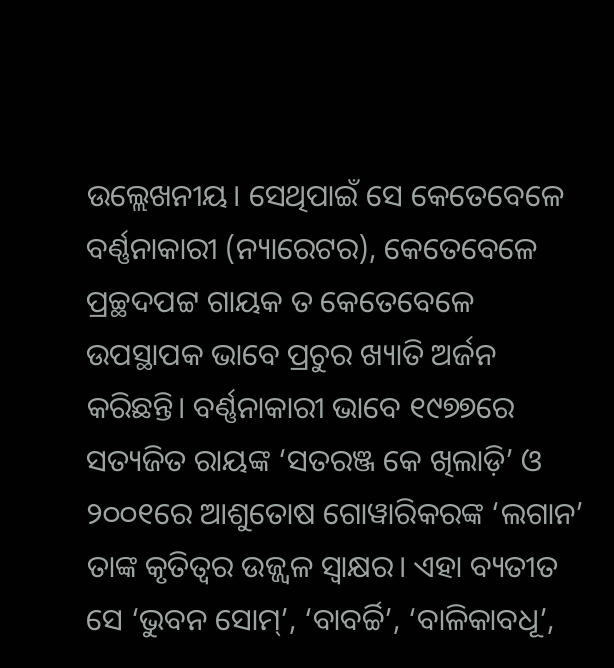ଉଲ୍ଲେଖନୀୟ। ସେଥିପାଇଁ ସେ କେତେବେଳେ ବର୍ଣ୍ଣନାକାରୀ (ନ୍ୟାରେଟର), କେତେବେଳେ ପ୍ରଚ୍ଛଦପଟ୍ଟ ଗାୟକ ତ କେତେବେଳେ ଉପସ୍ଥାପକ ଭାବେ ପ୍ରଚୁର ଖ୍ୟାତି ଅର୍ଜନ କରିଛନ୍ତି। ବର୍ଣ୍ଣନାକାରୀ ଭାବେ ୧୯୭୭ରେ ସତ୍ୟଜିତ ରାୟଙ୍କ ‘ସତରଞ୍ଜ କେ ଖିଲାଡ଼ି’ ଓ ୨୦୦୧ରେ ଆଶୁତୋଷ ଗୋୱାରିକରଙ୍କ ‘ଲଗାନ’ ତାଙ୍କ କୃତିତ୍ବର ଉଜ୍ଜ୍ବଳ ସ୍ବାକ୍ଷର। ଏହା ବ୍ୟତୀତ ସେ ‘ଭୁବନ ସୋମ୍’, ‘ବାବର୍ଚ୍ଚି’, ‘ବାଳିକାବଧୂ’,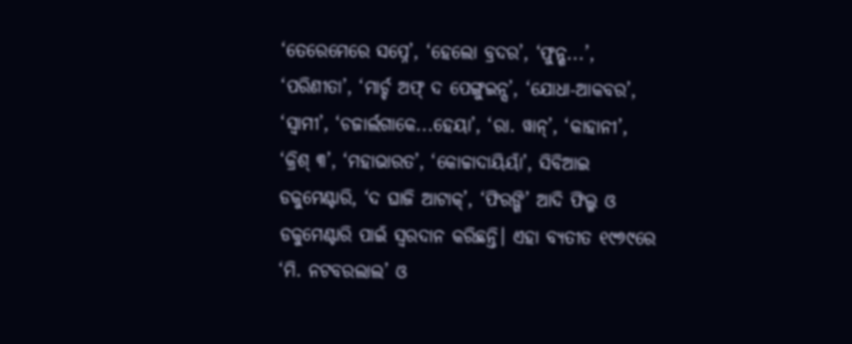‘ତେରେମେରେ ସପ୍ନେ’, ‘ହେଲୋ ବ୍ରଦର’, ‘ଫୁନ୍ଶ...’, ‘ପରିଣୀତା’, ‘ମାର୍ଚ୍ଚ ଅଫ୍ ଦ ପେଙ୍ଗୁଇନ୍ସ’, ‘ଯୋଧା-ଆକବର’, ‘ସ୍ବାମୀ’, ‘ଚଜାର୍ଲଗାକେ...ହେୟା’, ‘ରା. ୱାନ୍’, ‘କାହାନୀ’, ‘କ୍ରିଶ୍ ୩’, ‘ମହାଭାରତ’, ‘କୋଚ୍ଚାଦାୟିୟାଁ’, ସିବିଆଇ ଡକୁମେଣ୍ଟାରି, ‘ଦ ଘାଜି ଆଟାକ୍’, ‘ଫିରଙ୍ଗି’ ଆଦି ଫିଲ୍ମ ଓ ଡକୁମେଣ୍ଟାରି ପାଇଁ ସ୍ବରଦାନ କରିଛନ୍ତି। ଏହା ବ୍ୟତୀତ ୧୯୭୯ରେ ‘ମି. ନଟବରଲାଲ’ ଓ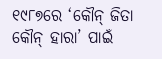୧୯୮୭ରେ ‘କୌନ୍ ଜିତା କୌନ୍ ହାରା’ ପାଇଁ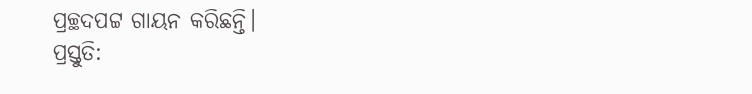ପ୍ରଚ୍ଛଦପଟ୍ଟ ଗାୟନ କରିଛନ୍ତି।
ପ୍ରସ୍ତୁତି: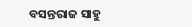ବସନ୍ତରାଜ ସାହୁ